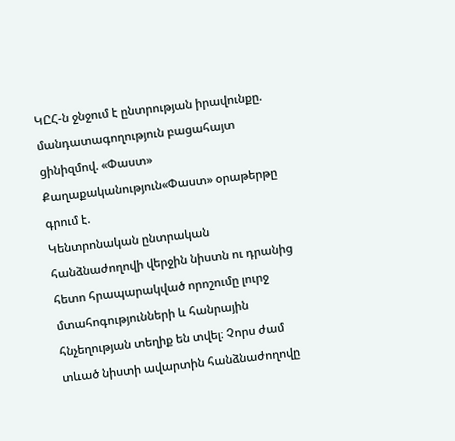ԿԸՀ-ն ջնջում է ընտրության իրավունքը. մանդատագողություն բացահայտ ցինիզմով. «Փաստ»
Քաղաքականություն«Փաստ» օրաթերթը գրում է.
Կենտրոնական ընտրական հանձնաժողովի վերջին նիստն ու դրանից հետո հրապարակված որոշումը լուրջ մտահոգությունների և հանրային հնչեղության տեղիք են տվել։ Չորս ժամ տևած նիստի ավարտին հանձնաժողովը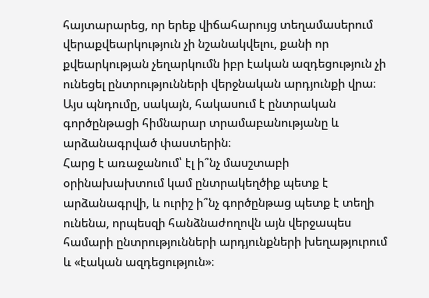հայտարարեց, որ երեք վիճահարույց տեղամասերում վերաքվեարկություն չի նշանակվելու, քանի որ քվեարկության չեղարկումն իբր էական ազդեցություն չի ունեցել ընտրությունների վերջնական արդյունքի վրա։ Այս պնդումը, սակայն, հակասում է ընտրական գործընթացի հիմնարար տրամաբանությանը և արձանագրված փաստերին։
Հարց է առաջանում՝ էլ ի՞նչ մասշտաբի օրինախախտում կամ ընտրակեղծիք պետք է արձանագրվի, և ուրիշ ի՞նչ գործընթաց պետք է տեղի ունենա, որպեսզի հանձնաժողովն այն վերջապես համարի ընտրությունների արդյունքների խեղաթյուրում և «էական ազդեցություն»։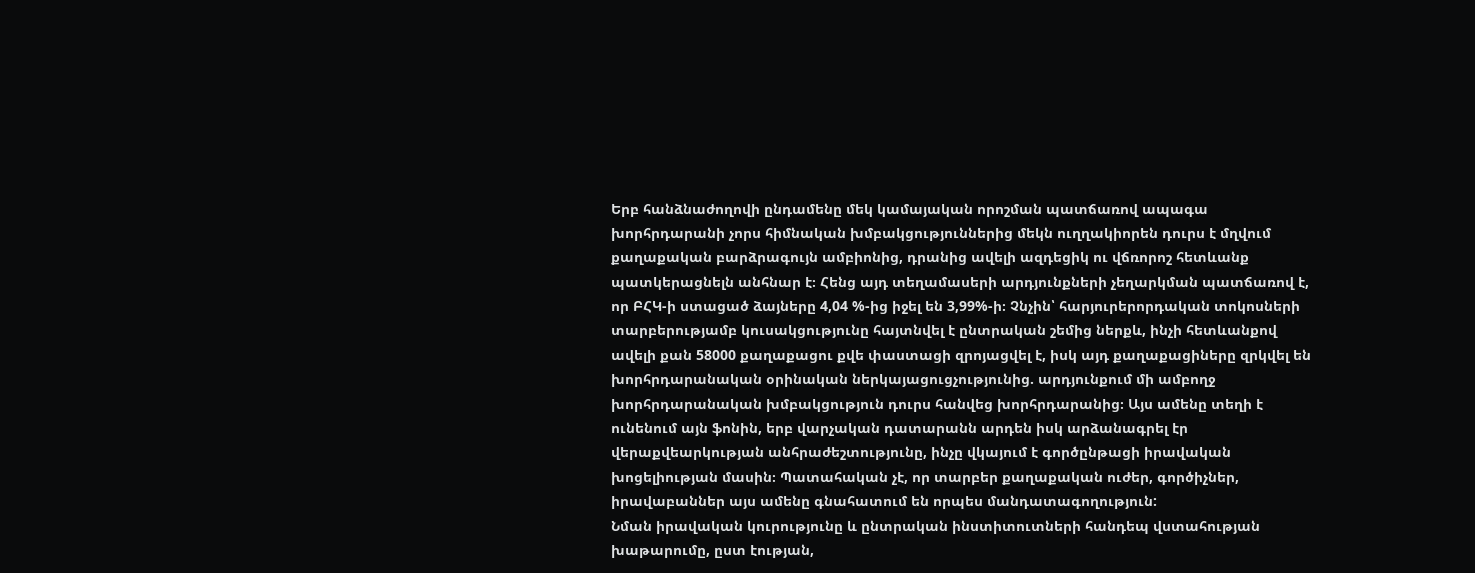Երբ հանձնաժողովի ընդամենը մեկ կամայական որոշման պատճառով ապագա խորհրդարանի չորս հիմնական խմբակցություններից մեկն ուղղակիորեն դուրս է մղվում քաղաքական բարձրագույն ամբիոնից, դրանից ավելի ազդեցիկ ու վճռորոշ հետևանք պատկերացնելն անհնար է։ Հենց այդ տեղամասերի արդյունքների չեղարկման պատճառով է, որ ԲՀԿ-ի ստացած ձայները 4,04 %-ից իջել են 3,99%-ի։ Չնչին՝ հարյուրերորդական տոկոսների տարբերությամբ կուսակցությունը հայտնվել է ընտրական շեմից ներքև, ինչի հետևանքով ավելի քան 58000 քաղաքացու քվե փաստացի զրոյացվել է, իսկ այդ քաղաքացիները զրկվել են խորհրդարանական օրինական ներկայացուցչությունից. արդյունքում մի ամբողջ խորհրդարանական խմբակցություն դուրս հանվեց խորհրդարանից։ Այս ամենը տեղի է ունենում այն ֆոնին, երբ վարչական դատարանն արդեն իսկ արձանագրել էր վերաքվեարկության անհրաժեշտությունը, ինչը վկայում է գործընթացի իրավական խոցելիության մասին։ Պատահական չէ, որ տարբեր քաղաքական ուժեր, գործիչներ, իրավաբաններ այս ամենը գնահատում են որպես մանդատագողություն:
Նման իրավական կուրությունը և ընտրական ինստիտուտների հանդեպ վստահության խաթարումը, ըստ էության,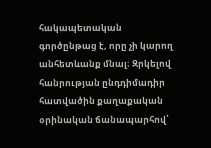հակապետական գործընթաց է, որը չի կարող անհետևանք մնալ։ Զրկելով հանրության ընդդիմադիր հատվածին քաղաքական օրինական ճանապարհով՝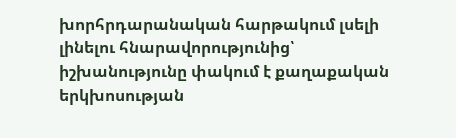խորհրդարանական հարթակում լսելի լինելու հնարավորությունից՝ իշխանությունը փակում է քաղաքական երկխոսության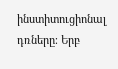ինստիտուցիոնալ դռները։ Երբ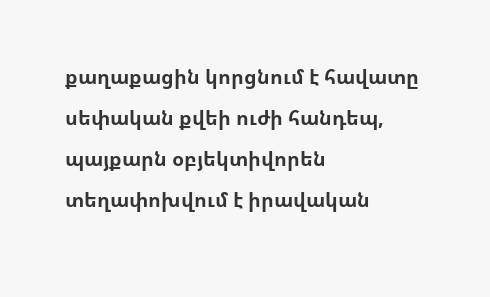քաղաքացին կորցնում է հավատը սեփական քվեի ուժի հանդեպ, պայքարն օբյեկտիվորեն տեղափոխվում է իրավական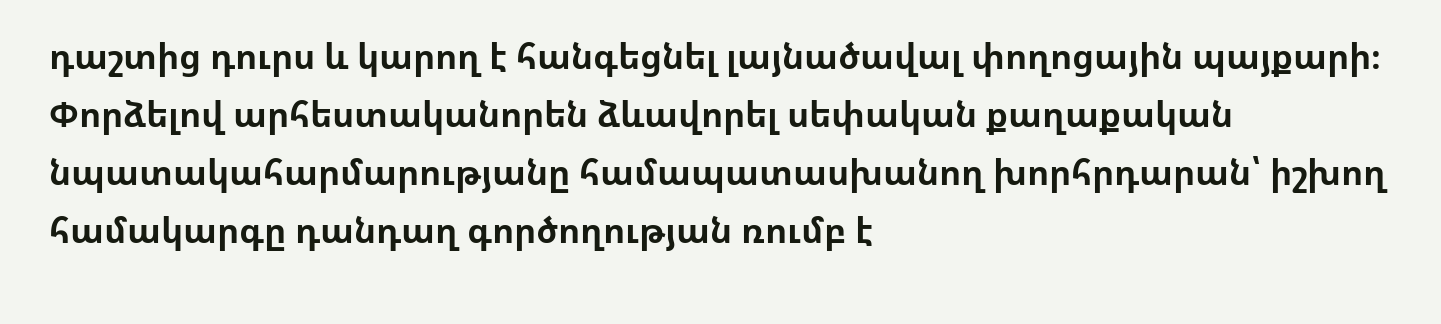դաշտից դուրս և կարող է հանգեցնել լայնածավալ փողոցային պայքարի։ Փորձելով արհեստականորեն ձևավորել սեփական քաղաքական նպատակահարմարությանը համապատասխանող խորհրդարան՝ իշխող համակարգը դանդաղ գործողության ռումբ է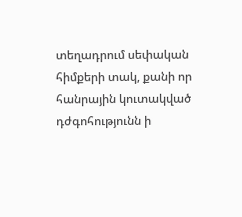տեղադրում սեփական հիմքերի տակ, քանի որ հանրային կուտակված դժգոհությունն ի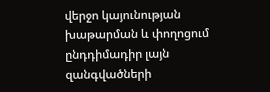վերջո կայունության խաթարման և փողոցում ընդդիմադիր լայն զանգվածների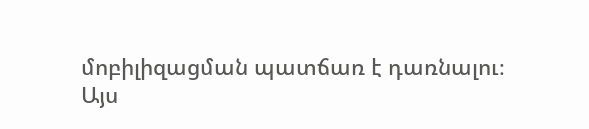մոբիլիզացման պատճառ է դառնալու։
Այս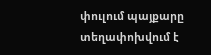փուլում պայքարը տեղափոխվում է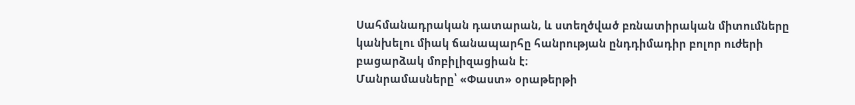Սահմանադրական դատարան, և ստեղծված բռնատիրական միտումները կանխելու միակ ճանապարհը հանրության ընդդիմադիր բոլոր ուժերի բացարձակ մոբիլիզացիան է։
Մանրամասները՝ «Փաստ» օրաթերթի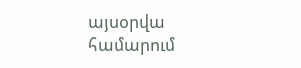այսօրվա համարում